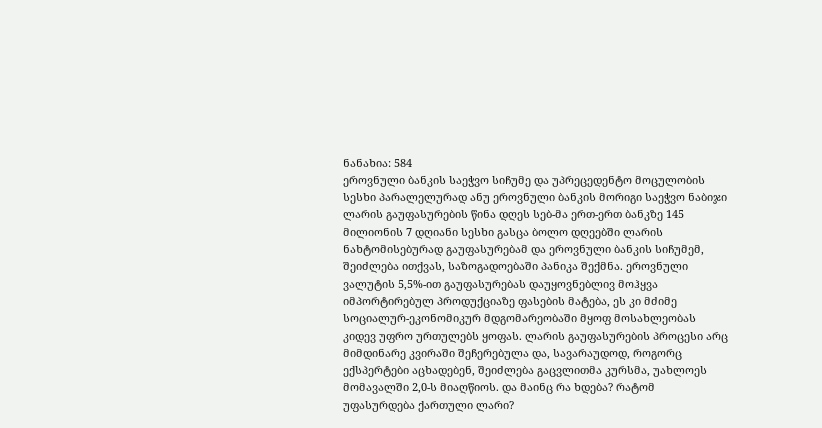ნანახია: 584
ეროვნული ბანკის საეჭვო სიჩუმე და უპრეცედენტო მოცულობის სესხი პარალელურად ანუ ეროვნული ბანკის მორიგი საეჭვო ნაბიჯი ლარის გაუფასურების წინა დღეს სებ-მა ერთ-ერთ ბანკზე 145 მილიონის 7 დღიანი სესხი გასცა ბოლო დღეებში ლარის ნახტომისებურად გაუფასურებამ და ეროვნული ბანკის სიჩუმემ, შეიძლება ითქვას, საზოგადოებაში პანიკა შექმნა. ეროვნული ვალუტის 5,5%-ით გაუფასურებას დაუყოვნებლივ მოჰყვა იმპორტირებულ პროდუქციაზე ფასების მატება, ეს კი მძიმე სოციალურ-ეკონომიკურ მდგომარეობაში მყოფ მოსახლეობას კიდევ უფრო ურთულებს ყოფას. ლარის გაუფასურების პროცესი არც მიმდინარე კვირაში შეჩერებულა და, სავარაუდოდ, როგორც ექსპერტები აცხადებენ, შეიძლება გაცვლითმა კურსმა, უახლოეს მომავალში 2,0-ს მიაღწიოს. და მაინც რა ხდება? რატომ უფასურდება ქართული ლარი?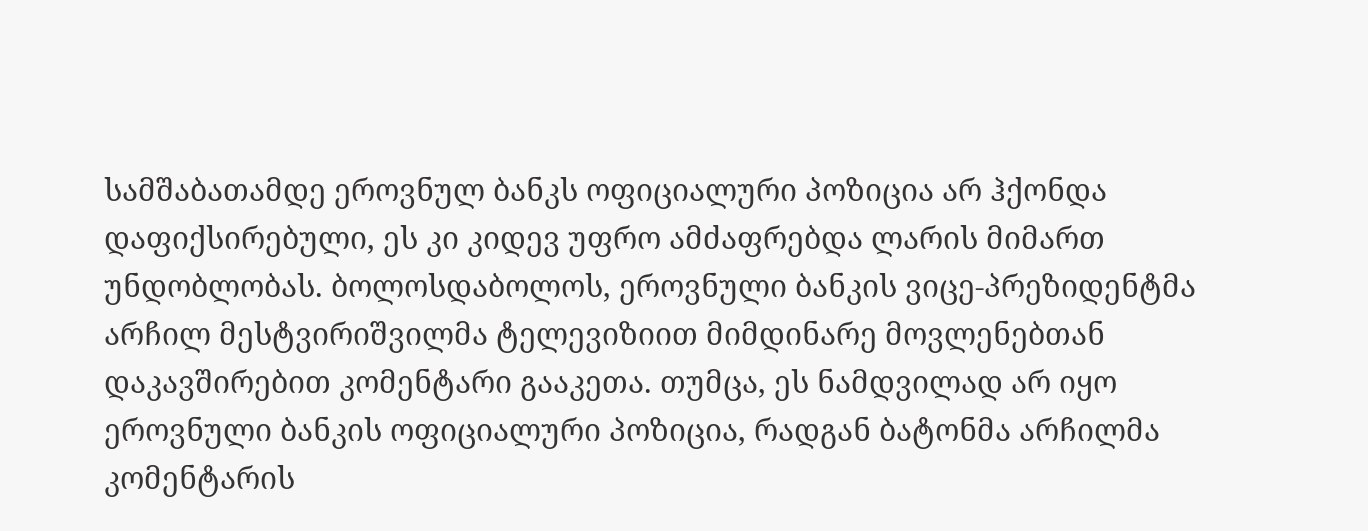სამშაბათამდე ეროვნულ ბანკს ოფიციალური პოზიცია არ ჰქონდა დაფიქსირებული, ეს კი კიდევ უფრო ამძაფრებდა ლარის მიმართ უნდობლობას. ბოლოსდაბოლოს, ეროვნული ბანკის ვიცე-პრეზიდენტმა არჩილ მესტვირიშვილმა ტელევიზიით მიმდინარე მოვლენებთან დაკავშირებით კომენტარი გააკეთა. თუმცა, ეს ნამდვილად არ იყო ეროვნული ბანკის ოფიციალური პოზიცია, რადგან ბატონმა არჩილმა კომენტარის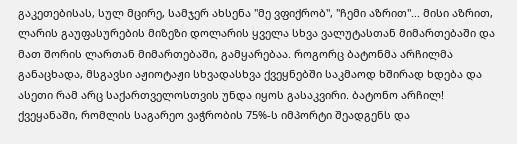გაკეთებისას, სულ მცირე, სამჯერ ახსენა "მე ვფიქრობ", "ჩემი აზრით"... მისი აზრით, ლარის გაუფასურების მიზეზი დოლარის ყველა სხვა ვალუტასთან მიმართებაში და მათ შორის ლართან მიმართებაში, გამყარებაა. როგორც ბატონმა არჩილმა განაცხადა, მსგავსი აჟიოტაჟი სხვადასხვა ქვეყნებში საკმაოდ ხშირად ხდება და ასეთი რამ არც საქართველოსთვის უნდა იყოს გასაკვირი. ბატონო არჩილ! ქვეყანაში, რომლის საგარეო ვაჭრობის 75%-ს იმპორტი შეადგენს და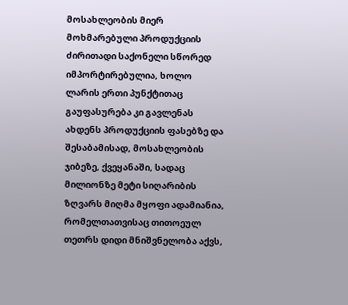მოსახლეობის მიერ მოხმარებული პროდუქციის ძირითადი საქონელი სწორედ იმპორტირებულია, ხოლო ლარის ერთი პუნქტითაც გაუფასურება კი გავლენას ახდენს პროდუქციის ფასებზე და შესაბამისად, მოსახლეობის ჯიბეზე, ქვეყანაში, სადაც მილიონზე მეტი სიღარიბის ზღვარს მიღმა მყოფი ადამიანია, რომელთათვისაც თითოეულ თეთრს დიდი მნიშვნელობა აქვს,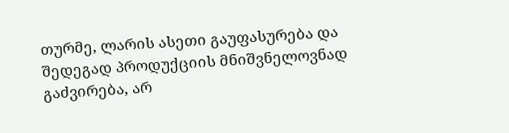თურმე, ლარის ასეთი გაუფასურება და შედეგად პროდუქციის მნიშვნელოვნად გაძვირება, არ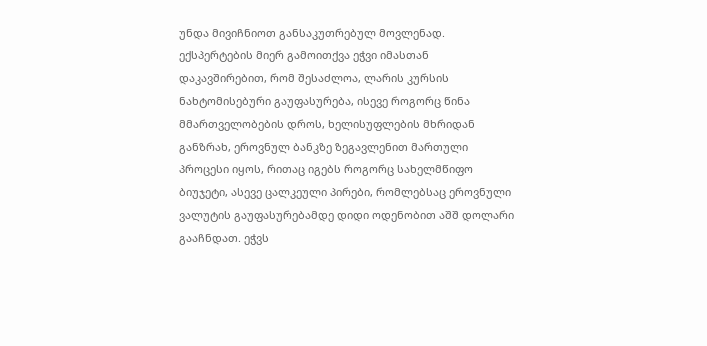უნდა მივიჩნიოთ განსაკუთრებულ მოვლენად. ექსპერტების მიერ გამოითქვა ეჭვი იმასთან დაკავშირებით, რომ შესაძლოა, ლარის კურსის ნახტომისებური გაუფასურება, ისევე როგორც წინა მმართველობების დროს, ხელისუფლების მხრიდან განზრახ, ეროვნულ ბანკზე ზეგავლენით მართული პროცესი იყოს, რითაც იგებს როგორც სახელმწიფო ბიუჯეტი, ასევე ცალკეული პირები, რომლებსაც ეროვნული ვალუტის გაუფასურებამდე დიდი ოდენობით აშშ დოლარი გააჩნდათ. ეჭვს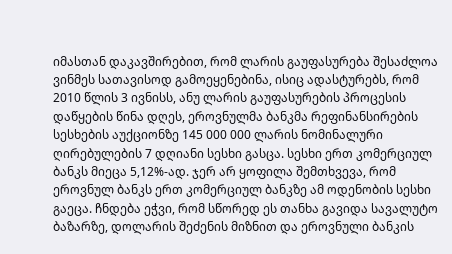იმასთან დაკავშირებით, რომ ლარის გაუფასურება შესაძლოა ვინმეს სათავისოდ გამოეყენებინა, ისიც ადასტურებს, რომ 2010 წლის 3 ივნისს, ანუ ლარის გაუფასურების პროცესის დაწყების წინა დღეს, ეროვნულმა ბანკმა რეფინანსირების სესხების აუქციონზე 145 000 000 ლარის ნომინალური ღირებულების 7 დღიანი სესხი გასცა. სესხი ერთ კომერციულ ბანკს მიეცა 5,12%-ად. ჯერ არ ყოფილა შემთხვევა, რომ ეროვნულ ბანკს ერთ კომერციულ ბანკზე ამ ოდენობის სესხი გაეცა. ჩნდება ეჭვი, რომ სწორედ ეს თანხა გავიდა სავალუტო ბაზარზე, დოლარის შეძენის მიზნით და ეროვნული ბანკის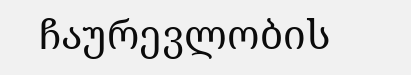ჩაურევლობის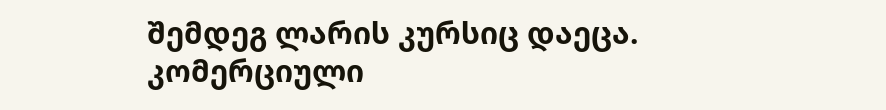შემდეგ ლარის კურსიც დაეცა. კომერციული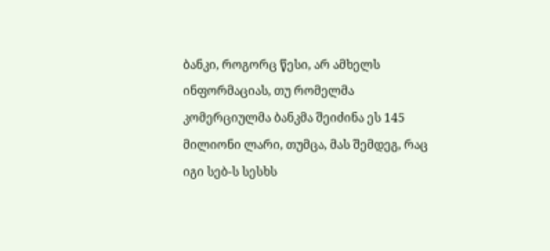ბანკი, როგორც წესი, არ ამხელს ინფორმაციას, თუ რომელმა კომერციულმა ბანკმა შეიძინა ეს 145 მილიონი ლარი, თუმცა, მას შემდეგ, რაც იგი სებ-ს სესხს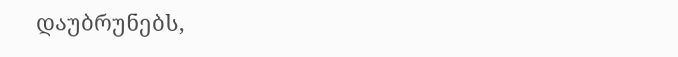დაუბრუნებს,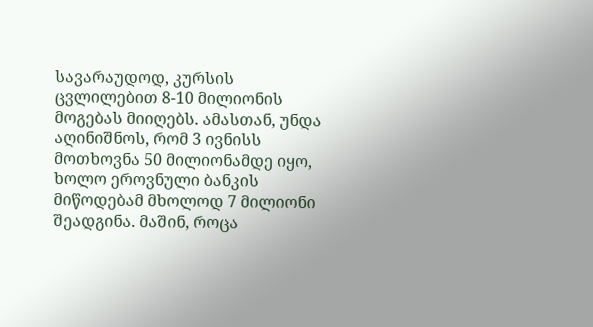სავარაუდოდ, კურსის ცვლილებით 8-10 მილიონის მოგებას მიიღებს. ამასთან, უნდა აღინიშნოს, რომ 3 ივნისს მოთხოვნა 50 მილიონამდე იყო, ხოლო ეროვნული ბანკის მიწოდებამ მხოლოდ 7 მილიონი შეადგინა. მაშინ, როცა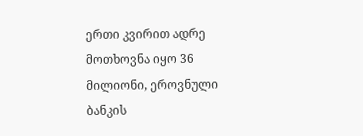ერთი კვირით ადრე მოთხოვნა იყო 36 მილიონი, ეროვნული ბანკის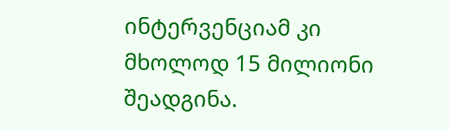ინტერვენციამ კი მხოლოდ 15 მილიონი შეადგინა.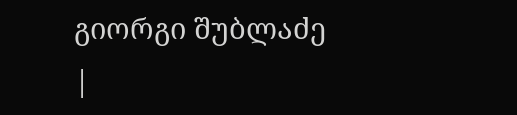გიორგი შუბლაძე
|